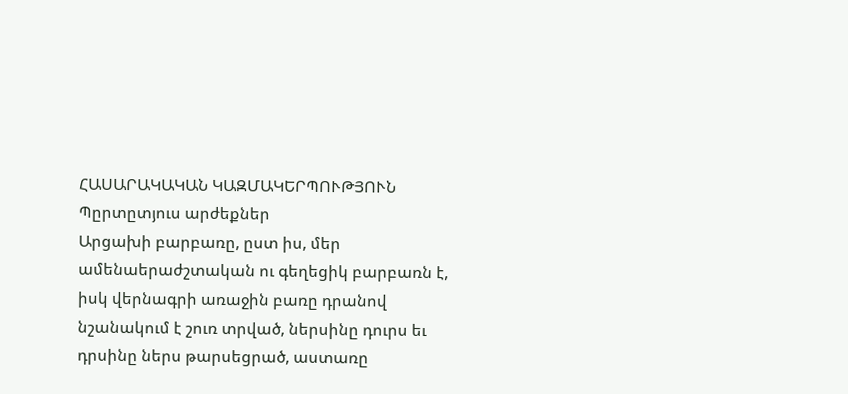ՀԱՍԱՐԱԿԱԿԱՆ ԿԱԶՄԱԿԵՐՊՈՒԹՅՈՒՆ
Պըրտըտյուս արժեքներ
Արցախի բարբառը, ըստ իս, մեր ամենաերաժշտական ու գեղեցիկ բարբառն է, իսկ վերնագրի առաջին բառը դրանով նշանակում է շուռ տրված, ներսինը դուրս եւ դրսինը ներս թարսեցրած, աստառը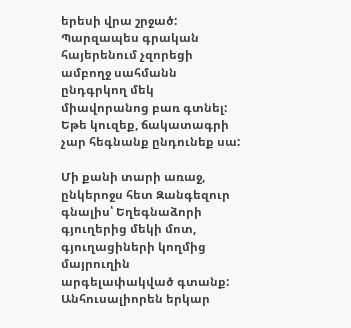երեսի վրա շրջած: Պարզապես գրական հայերենում չզորեցի ամբողջ սահմանն ընդգրկող մեկ միավորանոց բառ գտնել: Եթե կուզեք, ճակատագրի չար հեգնանք ընդունեք սա:

Մի քանի տարի առաջ, ընկերոջս հետ Զանգեզուր գնալիս՝ Եղեգնաձորի գյուղերից մեկի մոտ, գյուղացիների կողմից մայրուղին արգելափակված գտանք: Անհուսալիորեն երկար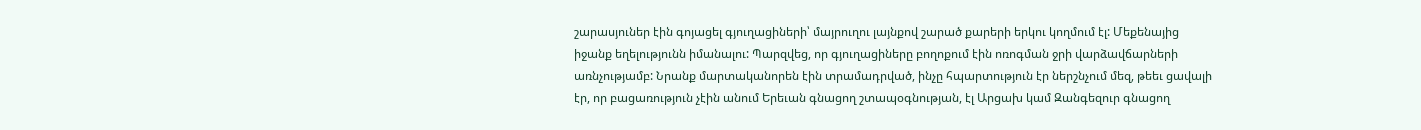շարասյուներ էին գոյացել գյուղացիների՝ մայրուղու լայնքով շարած քարերի երկու կողմում էլ: Մեքենայից իջանք եղելությունն իմանալու: Պարզվեց, որ գյուղացիները բողոքում էին ոռոգման ջրի վարձավճարների առնչությամբ: Նրանք մարտականորեն էին տրամադրված, ինչը հպարտություն էր ներշնչում մեզ, թեեւ ցավալի էր, որ բացառություն չէին անում Երեւան գնացող շտապօգնության, էլ Արցախ կամ Զանգեզուր գնացող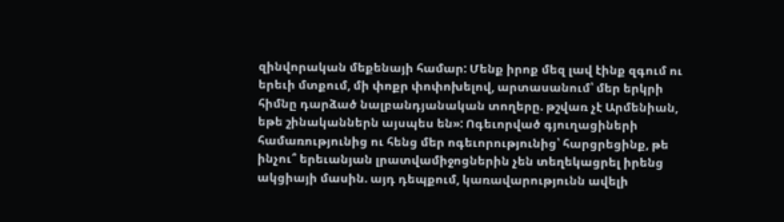զինվորական մեքենայի համար: Մենք իրոք մեզ լավ էինք զգում ու երեւի մտքում, մի փոքր փոփոխելով, արտասանում՝ մեր երկրի հիմնը դարձած նալբանդյանական տողերը. թշվառ չէ Արմենիան, եթե շինականներն այսպես են»: Ոգեւորված գյուղացիների համառությունից ու հենց մեր ոգեւորությունից՝ հարցրեցինք, թե ինչու՞ երեւանյան լրատվամիջոցներին չեն տեղեկացրել իրենց ակցիայի մասին. այդ դեպքում, կառավարությունն ավելի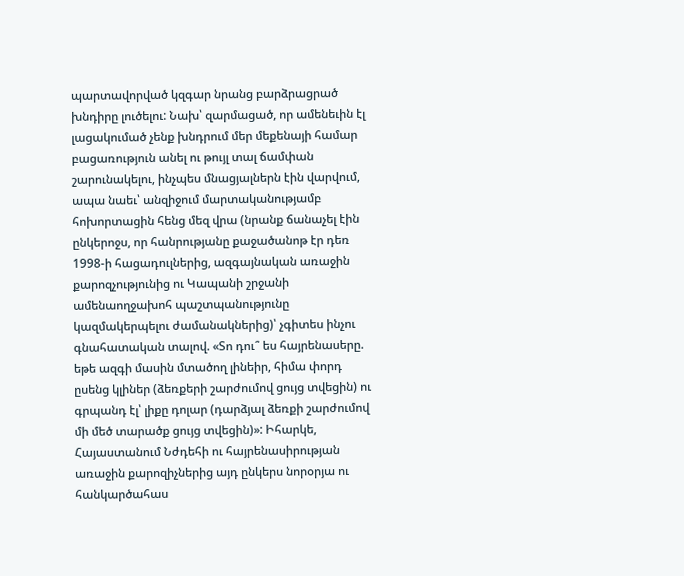պարտավորված կզգար նրանց բարձրացրած խնդիրը լուծելու: Նախ՝ զարմացած, որ ամենեւին էլ լացակումած չենք խնդրում մեր մեքենայի համար բացառություն անել ու թույլ տալ ճամփան շարունակելու, ինչպես մնացյալներն էին վարվում, ապա նաեւ՝ անզիջում մարտականությամբ հոխորտացին հենց մեզ վրա (նրանք ճանաչել էին ընկերոջս, որ հանրությանը քաջածանոթ էր դեռ 1998-ի հացադուլներից, ազգայնական առաջին քարոզչությունից ու Կապանի շրջանի ամենաողջախոհ պաշտպանությունը կազմակերպելու ժամանակներից)՝ չգիտես ինչու գնահատական տալով. «Տո դու՞ ես հայրենասերը. եթե ազգի մասին մտածող լինեիր, հիմա փորդ ըսենց կլիներ (ձեռքերի շարժումով ցույց տվեցին) ու գրպանդ էլ՝ լիքը դոլար (դարձյալ ձեռքի շարժումով մի մեծ տարածք ցույց տվեցին)»: Իհարկե, Հայաստանում Նժդեհի ու հայրենասիրության առաջին քարոզիչներից այդ ընկերս նորօրյա ու հանկարծահաս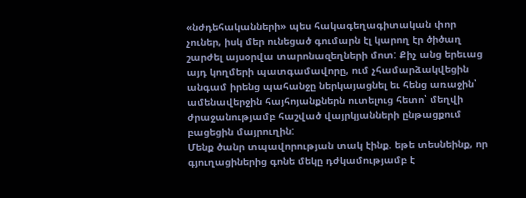«նժդեհականների» պես հակագեղագիտական փոր չուներ, իսկ մեր ունեցած գումարն էլ կարող էր ծիծաղ շարժել այսօրվա տարոնազեղների մոտ: Քիչ անց երեւաց այդ կողմերի պատգամավորը, ում չհամարձակվեցին անգամ իրենց պահանջը ներկայացնել եւ հենց առաջին՝ ամենավերջին հայհոյանքներն ուտելուց հետո՝ մեղվի ժրաջանությամբ հաշված վայրկյանների ընթացքում բացեցին մայրուղին:
Մենք ծանր տպավորության տակ էինք. եթե տեսնեինք, որ գյուղացիներից գոնե մեկը դժկամությամբ է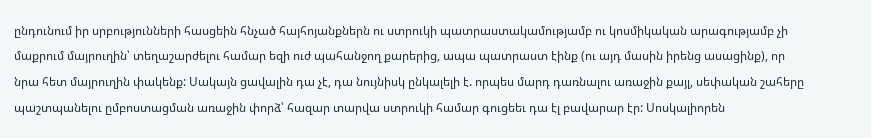ընդունում իր սրբությունների հասցեին հնչած հայհոյանքներն ու ստրուկի պատրաստակամությամբ ու կոսմիկական արագությամբ չի մաքրում մայրուղին՝ տեղաշարժելու համար եզի ուժ պահանջող քարերից, ապա պատրաստ էինք (ու այդ մասին իրենց ասացինք), որ նրա հետ մայրուղին փակենք: Սակայն ցավալին դա չէ, դա նույնիսկ ընկալելի է. որպես մարդ դառնալու առաջին քայլ, սեփական շահերը պաշտպանելու ըմբոստացման առաջին փորձ՝ հազար տարվա ստրուկի համար գուցեեւ դա էլ բավարար էր: Սոսկալիորեն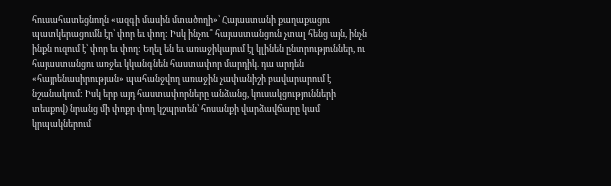հուսահատեցնողն «ազգի մասին մտածողի»՝ Հայաստանի քաղաքացու պատկերացումն էր՝ փոր եւ փող: Իսկ ինչու՞ հայաստանցուն չտալ հենց այն, ինչն ինքն ուզում է՝ փոր եւ փող: Եղել են եւ առաջիկայում էլ կլինեն ընտրություններ, ու հայաստանցու առջեւ կկանգնեն հաստափոր մարդիկ. դա արդեն «հայրենասիրության» պահանջվող առաջին չափանիշի բավարարում է նշանակում: Իսկ երբ այդ հաստափորները անձանց, կուսակցությունների տեսքով) նրանց մի փոքր փող կշպրտեն՝ հոսանքի վարձավճարը կամ կրպակներում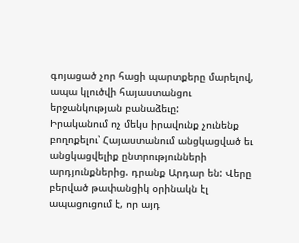գոյացած չոր հացի պարտքերը մարելով, ապա կլուծվի հայաստանցու երջանկության բանաձեւը:
Իրականում ոչ մեկս իրավունք չունենք բողոքելու՝ Հայաստանում անցկացված եւ անցկացվելիք ընտրությունների արդյունքներից. դրանք Արդար են: Վերը բերված թափանցիկ օրինակն էլ ապացուցում է, որ այդ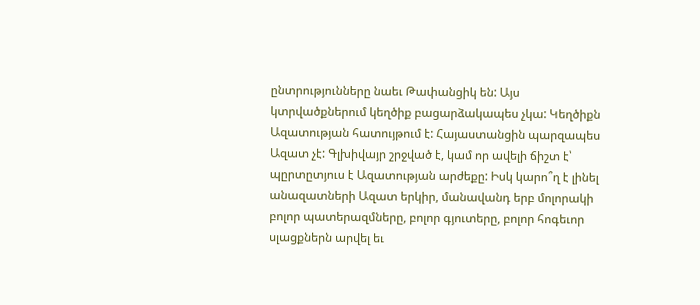ընտրությունները նաեւ Թափանցիկ են: Այս կտրվածքներում կեղծիք բացարձակապես չկա: Կեղծիքն Ազատության հատույթում է: Հայաստանցին պարզապես Ազատ չէ: Գլխիվայր շրջված է, կամ որ ավելի ճիշտ է՝ պըրտըտյուս է Ազատության արժեքը: Իսկ կարո՞ղ է լինել անազատների Ազատ երկիր, մանավանդ երբ մոլորակի բոլոր պատերազմները, բոլոր գյուտերը, բոլոր հոգեւոր սլացքներն արվել եւ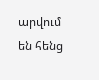արվում են հենց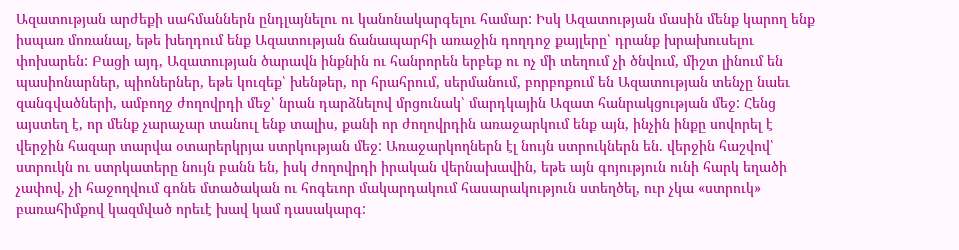Ազատության արժեքի սահմաններն ընդլայնելու ու կանոնակարգելու համար: Իսկ Ազատության մասին մենք կարող ենք իսպառ մոռանալ, եթե խեղդում ենք Ազատության ճանապարհի առաջին դողդոջ քայլերը՝ դրանք խրախուսելու փոխարեն: Բացի այդ, Ազատության ծարավն ինքնին ու հանրորեն երբեք ու ոչ մի տեղում չի ծնվում, միշտ լինում են պասիոնարներ, պիոներներ, եթե կուզեք՝ խենթեր, որ հրահրում, սերմանում, բորբոքում են Ազատության տենչը նաեւ զանգվածների, ամբողջ ժողովրդի մեջ՝ նրան դարձնելով մրցունակ՝ մարդկային Ազատ հանրակցության մեջ: Հենց այստեղ է, որ մենք չարաչար տանուլ ենք տալիս, քանի որ ժողովրդին առաջարկում ենք այն, ինչին ինքը սովորել է վերջին հազար տարվա օտարերկրյա ստրկության մեջ: Առաջարկողներն էլ նույն ստրուկներն են. վերջին հաշվով՝ ստրուկն ու ստրկատերը նույն բանն են, իսկ ժողովրդի իրական վերնախավին, եթե այն գոյություն ունի հարկ եղածի չափով, չի հաջողվում գոնե մտածական ու հոգեւոր մակարդակում հասարակություն ստեղծել, ուր չկա «ստրուկ» բառահիմքով կազմված որեւէ խավ կամ դասակարգ: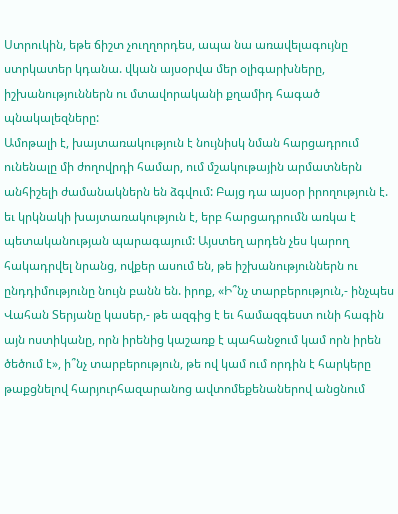Ստրուկին, եթե ճիշտ չուղղորդես, ապա նա առավելագույնը ստրկատեր կդանա. վկան այսօրվա մեր օլիգարխները, իշխանություններն ու մտավորականի քղամիդ հագած պնակալեզները:
Ամոթալի է, խայտառակություն է նույնիսկ նման հարցադրում ունենալը մի ժողովրդի համար, ում մշակութային արմատներն անհիշելի ժամանակներն են ձգվում: Բայց դա այսօր իրողություն է. եւ կրկնակի խայտառակություն է, երբ հարցադրումն առկա է պետականության պարագայում: Այստեղ արդեն չես կարող հակադրվել նրանց, ովքեր ասում են, թե իշխանություններն ու ընդդիմությունը նույն բանն են. իրոք, «Ի՞նչ տարբերություն,- ինչպես Վահան Տերյանը կասեր,- թե ազգից է եւ համազգեստ ունի հագին այն ոստիկանը, որն իրենից կաշառք է պահանջում կամ որն իրեն ծեծում է», ի՞նչ տարբերություն, թե ով կամ ում որդին է հարկերը թաքցնելով հարյուրհազարանոց ավտոմեքենաներով անցնում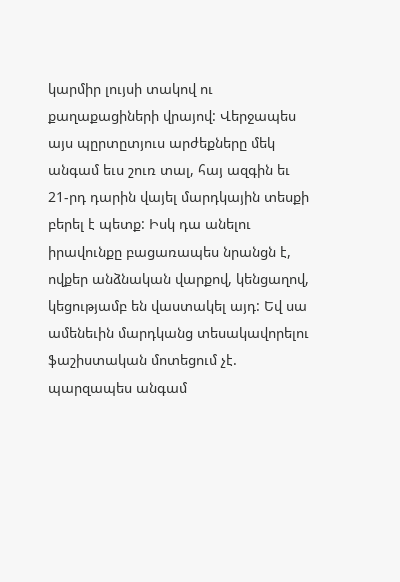կարմիր լույսի տակով ու քաղաքացիների վրայով: Վերջապես այս պըրտըտյուս արժեքները մեկ անգամ եւս շուռ տալ, հայ ազգին եւ 21-րդ դարին վայել մարդկային տեսքի բերել է պետք: Իսկ դա անելու իրավունքը բացառապես նրանցն է, ովքեր անձնական վարքով, կենցաղով, կեցությամբ են վաստակել այդ: Եվ սա ամենեւին մարդկանց տեսակավորելու ֆաշիստական մոտեցում չէ. պարզապես անգամ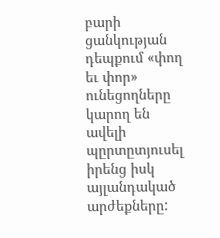բարի ցանկության դեպքում «փող եւ փոր» ունեցողները կարող են ավելի պըրտըտյուսել իրենց իսկ այլանդակած արժեքները: